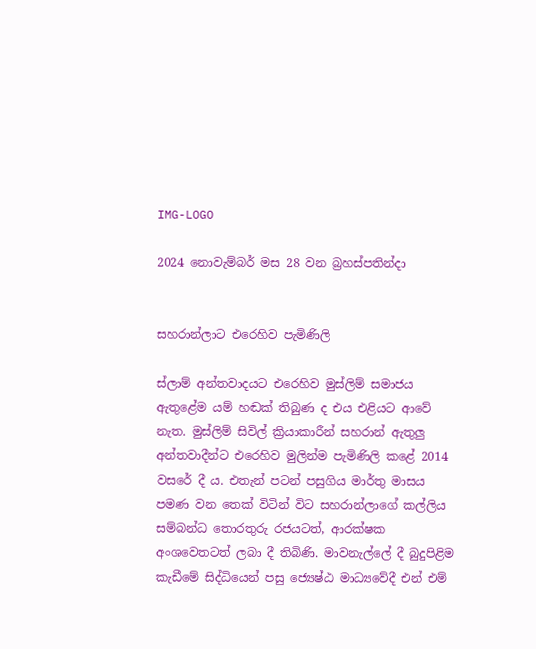IMG-LOGO

2024 නොවැම්බර් මස 28 වන බ්‍රහස්පතින්දා


සහරාන්ලාට එරෙහිව පැමිණිලි

ස්ලාම් අන්තවාදයට එරෙහිව මුස්ලිම් සමාජය ඇතුළේම යම් හඬක් තිබුණ ද එය එළියට ආවේ නැත. මුස්ලිම් සිවිල් ක්‍රියාකාරීන් සහරාන් ඇතුලු අන්තවාදීන්ට එරෙහිව මුලින්ම පැමිණිලි කළේ 2014 වසරේ දී ය. එතැන් පටන් පසුගිය මාර්තු මාසය පමණ වන තෙක් විටින් විට සහරාන්ලාගේ කල්ලිය සම්බන්ධ තොරතුරු රජයටත්, ආරක්ෂක අංශවෙතටත් ලබා දී තිබිණි. මාවනැල්ලේ දී බුදුපිළිම කැඩීමේ සිද්ධියෙන් පසු ජ්‍යෙෂ්ඨ මාධ්‍යවේදී එන් එම්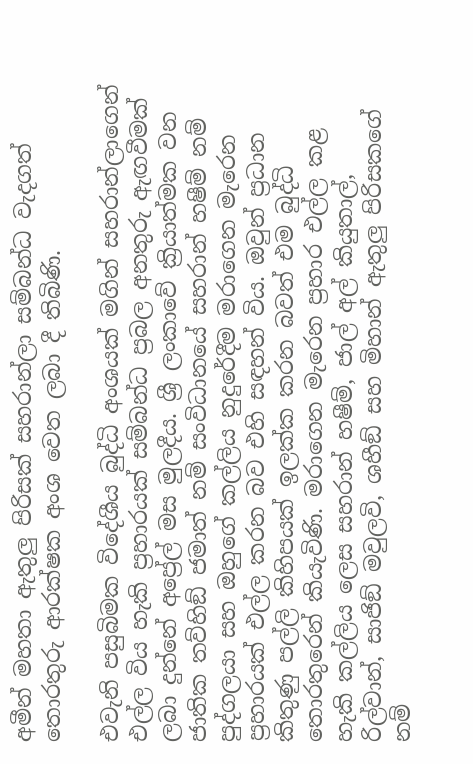අමීන් මහතා ඇතුලු පිරිසක් සහරාන්ලා සම්බන්ධ වැදගත් තොරතුරු ආරක්ෂක අංශ වෙත ලබා දී තිබිණි.

එවැනි පසුබිමක විදේශීය බුද්ධි අංශයක් මගින් සහරාන්ලාගෙන් එල්ල විය හැකි ප්‍රහාරයක් සම්බන්ධ ප්‍රබල අනතුරු ඇඟවීමක් ලබා දුන්නේ අප්‍රේල් මස මුලදීය. ශ්‍රී ලංකාවේ ක්‍රියාත්මක වන ජාතික තව්හිඞ් ජමාත් නම් සංවිධානයේ සහරාන් හෂීම් නම් පුද්ගලයා සහ ඔහුගේ කල්ලිය නුදුරේදීම මරාගෙන මැරෙන ප්‍රහාරයක් එල්ල කරන බව එහි සඳහන් විය. ඔවුන් ප්‍රධාන කිතුණු පල්ලි කිහිපයක් ඉලක්ක කරන බවත් එම බුද්ධි තොරතුරෙන් කියැවිණි. මරාගෙන මැරෙන ප්‍රහාර එල්ල කළ හැකි කල්ලිය ලෙස සහරාන් හෂීම්, ජාල් අල් කියුතාල්, රිල්වාන්, සාජිඞ් මවුලවි, ශහීඞ් සහ මිහාන් ඇතුලු පිරිසකගේ නම්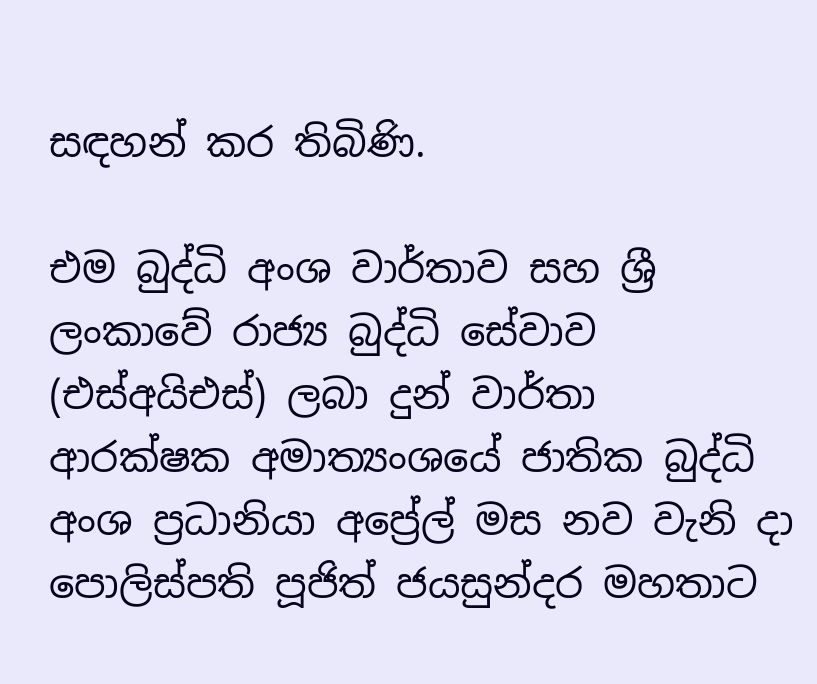සඳහන් කර තිබිණි.

එම බුද්ධි අංශ වාර්තාව සහ ශ්‍රී ලංකාවේ රාජ්‍ය බුද්ධි සේවාව (එස්අයිඑස්) ලබා දුන් වාර්තා  ආරක්ෂක අමාත්‍යංශයේ ජාතික බුද්ධි අංශ ප්‍රධානියා අප්‍රේල් මස නව වැනි දා පොලිස්පති පූජිත් ජයසුන්දර මහතාට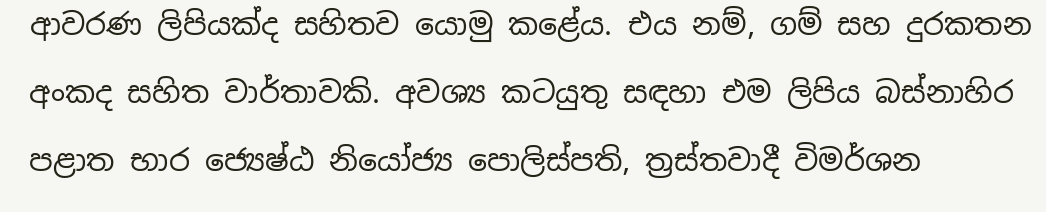ආවරණ ලිපියක්ද සහිතව යොමු කළේය. එය නම්, ගම් සහ දුරකතන අංකද සහිත වාර්තාවකි. අවශ්‍ය කටයුතු සඳහා එම ලිපිය බස්නාහිර පළාත භාර ජ්‍යෙෂ්ඨ නියෝජ්‍ය පොලිස්පති, ත්‍රස්තවාදී විමර්ශන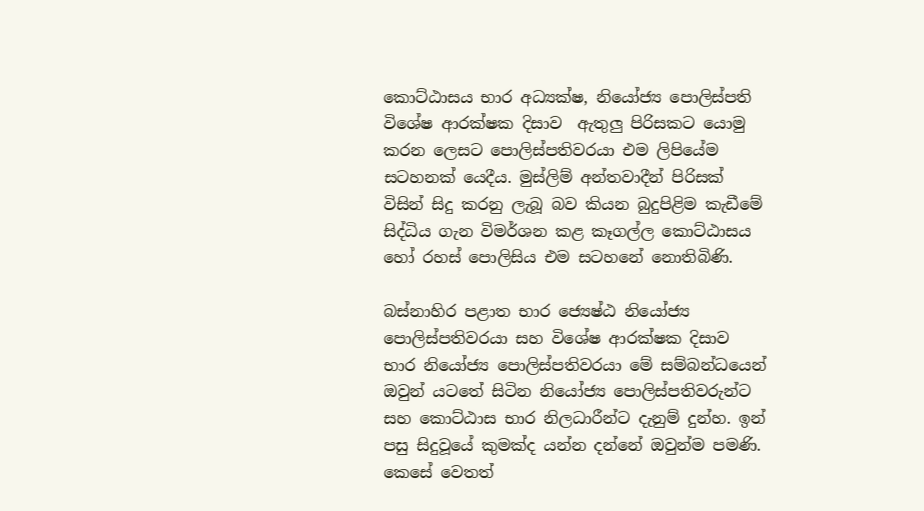කොට්ඨාසය භාර අධ්‍යක්ෂ, නියෝජ්‍ය පොලිස්පති විශේෂ ආරක්ෂක දිසාව  ඇතුලු පිරිසකට යොමු කරන ලෙසට පොලිස්පතිවරයා එම ලිපියේම සටහනක් යෙදීය. මුස්ලිම් අන්තවාදීන් පිරිසක් විසින් සිදු කරනු ලැබූ බව කියන බුදුපිළිම කැඩීමේ සිද්ධිය ගැන විමර්ශන කළ කෑගල්ල කොට්ඨාසය හෝ රහස් පොලිසිය එම සටහනේ නොතිබිණි.

බස්නාහිර පළාත භාර ජ්‍යෙෂ්ඨ නියෝජ්‍ය පොලිස්පතිවරයා සහ විශේෂ ආරක්ෂක දිසාව භාර නියෝජ්‍ය පොලිස්පතිවරයා මේ සම්බන්ධයෙන් ඔවුන් යටතේ සිටින නියෝජ්‍ය පොලිස්පතිවරුන්ට සහ කොට්ඨාස භාර නිලධාරීන්ට දැනුම් දුන්හ. ඉන් පසු සිදුවූයේ කුමක්ද යන්න දන්නේ ඔවුන්ම පමණි. කෙසේ වෙතත්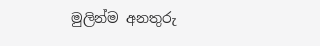මුලින්ම අනතුරු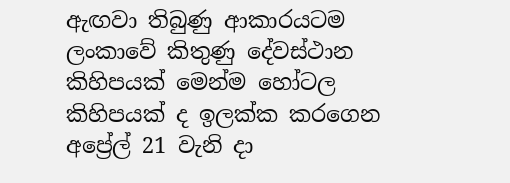ඇඟවා තිබුණු ආකාරයටම ලංකාවේ කිතුණු දේවස්ථාන කිහිපයක් මෙන්ම හෝටල කිහිපයක් ද ඉලක්ක කරගෙන අප්‍රේල් 21 වැනි දා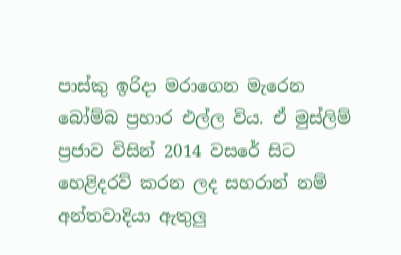පාස්කු ඉරිදා මරාගෙන මැරෙන බෝම්බ ප්‍රහාර එල්ල විය. ඒ මුස්ලිම් ප්‍රජාව විසින් 2014 වසරේ සිට හෙළිදරව් කරන ලද සහරාන් නම් අන්තවාදියා ඇතුලු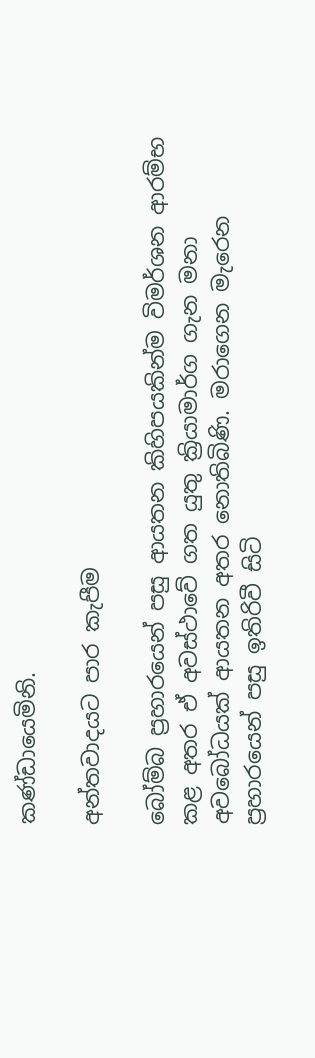කණ්ඩායෙමිනි.

අන්තවාදයට පාර කැපීම

බෝම්බ ප්‍රහාරයෙන් පසු ආයතන කිහිපයකින්ම විමර්ශන ආරම්භ කළ අතර ඒ අවස්ථාවේ ගත යුතු ක්‍රියාමාර්ග ගැන මනා අවබෝධයක් ආයතන අතර නොතිබිණි. මරාගෙන මැරෙන ප්‍රහාරයෙන් පසු ඉතිරිවී සිටි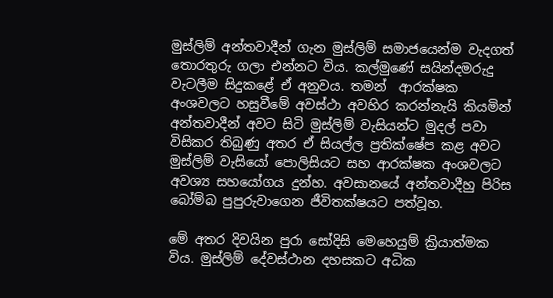මුස්ලිම් අන්තවාදීන් ගැන මුස්ලිම් සමාජයෙන්ම වැදගත් තොරතුරු ගලා එන්නට විය. කල්මුණේ සයින්දමරුදු වැටලීම සිදුකළේ ඒ අනුවය. තමන්  ආරක්ෂක අංශවලට හසුවීමේ අවස්ථා අවහිර කරන්නැයි කියමින් අන්තවාදීන් අවට සිටි මුස්ලිම් වැසියන්ට මුදල් පවා විසිකර තිබුණු අතර ඒ සියල්ල ප්‍රතික්ෂේප කළ අවට මුස්ලිම් වැසියෝ පොලිසියට සහ ආරක්ෂක අංශවලට අවශ්‍ය සහයෝගය දුන්හ. අවසානයේ අන්තවාදීහු පිරිස බෝම්බ පුපුරුවාගෙන ජීවිතක්ෂයට පත්වූහ.

මේ අතර දිවයින පුරා සෝදිසි මෙහෙයුම් ක්‍රියාත්මක විය. මුස්ලිම් දේවස්ථාන දහසකට අධික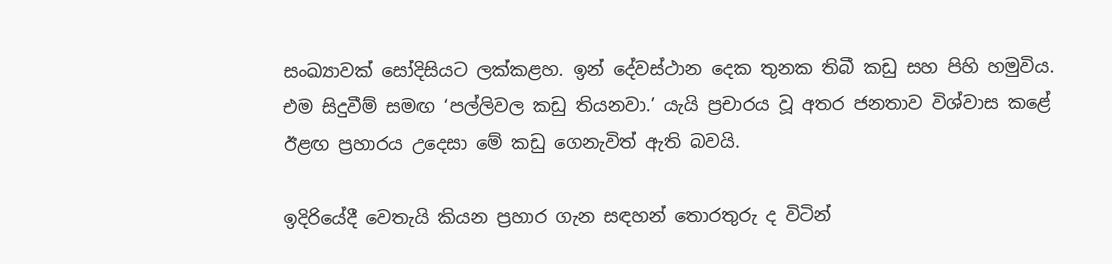සංඛ්‍යාවක් සෝදිසියට ලක්කළහ. ඉන් දේවස්ථාන දෙක තුනක තිබී කඩු සහ පිහි හමුවිය. එම සිදුවීම් සමඟ ‘පල්ලිවල කඩු තියනවා.’ යැයි ප්‍රචාරය වූ අතර ජනතාව විශ්වාස කළේ ඊළඟ ප්‍රහාරය උදෙසා මේ කඩු ගෙනැවිත් ඇති බවයි.

ඉදිරියේදී වෙතැයි කියන ප්‍රහාර ගැන සඳහන් තොරතුරු ද විටින්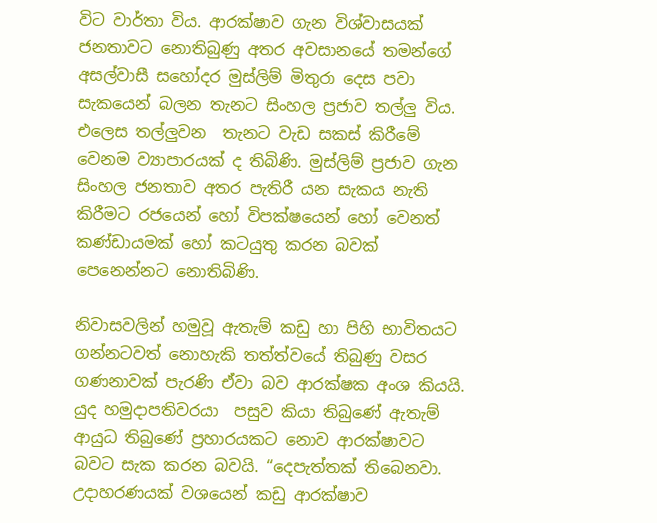විට වාර්තා විය. ආරක්ෂාව ගැන විශ්වාසයක් ජනතාවට නොතිබුණු අතර අවසානයේ තමන්ගේ අසල්වාසී සහෝදර මුස්ලිම් මිතුරා දෙස පවා සැකයෙන් බලන තැනට සිංහල ප්‍රජාව තල්ලු විය. එලෙස තල්ලුවන  තැනට වැඩ සකස් කිරීමේ වෙනම ව්‍යාපාරයක් ද තිබිණි. මුස්ලිම් ප්‍රජාව ගැන සිංහල ජනතාව අතර පැතිරී යන සැකය නැති කිරීමට රජයෙන් හෝ විපක්ෂයෙන් හෝ වෙනත් කණ්ඩායමක් හෝ කටයුතු කරන බවක් පෙනෙන්නට නොතිබිණි.

නිවාසවලින් හමුවූ ඇතැම් කඩු හා පිහි භාවිතයට ගන්නටවත් නොහැකි තත්ත්වයේ තිබුණු වසර ගණනාවක් පැරණි ඒවා බව ආරක්ෂක අංශ කියයි.  යුද හමුදාපතිවරයා  පසුව කියා තිබුණේ ඇතැම් ආයුධ තිබුණේ ප්‍රහාරයකට නොව ආරක්ෂාවට බවට සැක කරන බවයි. “දෙපැත්තක් තිබෙනවා. උදාහරණයක් වශයෙන් කඩු ආරක්ෂාව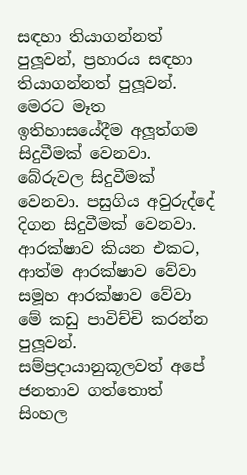සඳහා තියාගන්නත් පුලූවන්, ප්‍රහාරය සඳහා තියාගන්නත් පුලූවන්. මෙරට මෑත ඉතිහාසයේදීම අලූත්ගම සිදුවීමක් වෙනවා. බේරුවල සිදුවීමක් වෙනවා. පසුගිය අවුරුද්දේ   දිගන සිදුවීමක් වෙනවා. ආරක්ෂාව කියන එකට, ආත්ම ආරක්ෂාව වේවා සමූහ ආරක්ෂාව වේවා මේ කඩු පාවිච්චි කරන්න පුලූවන්. සම්ප්‍රදායානුකූලවත් අපේ ජනතාව ගත්තොත් සිංහල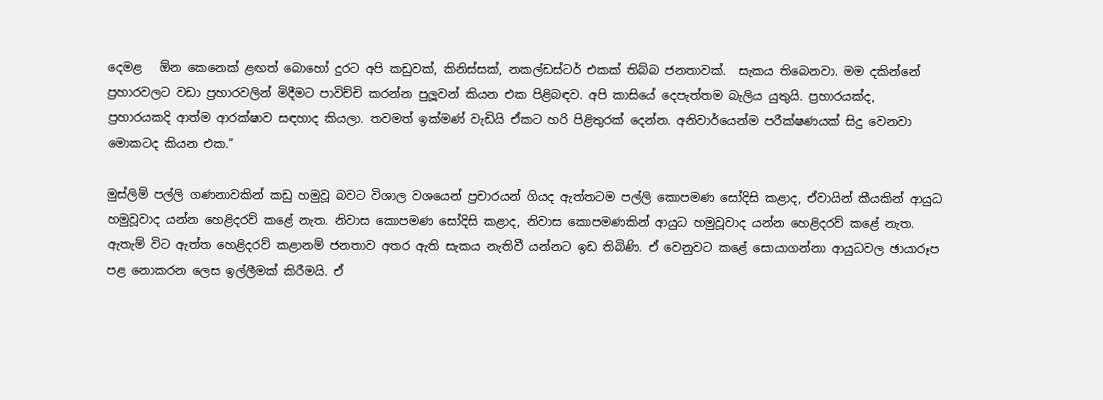දෙමළ   ඕන කෙනෙක් ළඟත් බොහෝ දුරට අපි කඩුවක්, කිනිස්සක්, නකල්ඩස්ටර් එකක් තිබ්බ ජනතාවක්.  සැකය තිබෙනවා. මම දකින්නේ ප්‍රහාරවලට වඩා ප්‍රහාරවලින් මිදීමට පාවිච්චි කරන්න පුලූවන් කියන එක පිළිබඳව. අපි කාසියේ දෙපැත්තම බැලිය යුතුයි. ප්‍රහාරයක්ද,   ප්‍රහාරයකදි ආත්ම ආරක්ෂාව සඳහාද කියලා. තවමත් ඉක්මණ් වැඩියි ඒකට හරි පිළිතුරක් දෙන්න. අනිවාර්යෙන්ම පරීක්ෂණයක් සිදු වෙනවා මොකටද කියන එක.”

මුස්ලිම් පල්ලි ගණනාවකින් කඩු හමුවූ බවට විශාල වශයෙන් ප්‍රචාරයන් ගියද ඇත්තටම පල්ලි කොපමණ සෝදිසි කළාද, ඒවායින් කීයකින් ආයුධ හමුවූවාද යන්න හෙළිදරව් කළේ නැත. නිවාස කොපමණ සෝදිසි කළාද, නිවාස කොපමණකින් ආයුධ හමුවූවාද යන්න හෙළිදරව් කළේ නැත. ඇතැම් විට ඇත්ත හෙළිදරව් කළානම් ජනතාව අතර ඇති සැකය නැතිවී යන්නට ඉඩ තිබිණි. ඒ වෙනුවට කළේ සොයාගන්නා ආයුධවල ඡායාරූප පළ නොකරන ලෙස ඉල්ලීමක් කිරීමයි. ඒ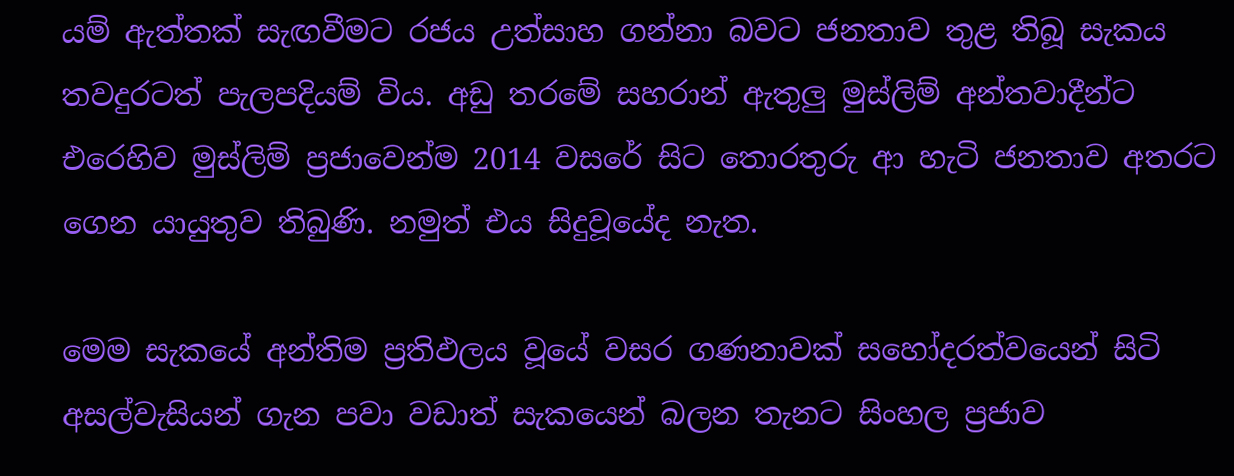යම් ඇත්තක් සැඟවීමට රජය උත්සාහ ගන්නා බවට ජනතාව තුළ තිබූ සැකය තවදුරටත් පැලපදියම් විය. අඩු තරමේ සහරාන් ඇතුලු මුස්ලිම් අන්තවාදීන්ට එරෙහිව මුස්ලිම් ප්‍රජාවෙන්ම 2014 වසරේ සිට තොරතුරු ආ හැටි ජනතාව අතරට ගෙන යායුතුව තිබුණි. නමුත් එය සිදුවූයේද නැත.

මෙම සැකයේ අන්තිම ප්‍රතිඵලය වූයේ වසර ගණනාවක් සහෝදරත්වයෙන් සිටි අසල්වැසියන් ගැන පවා වඩාත් සැකයෙන් බලන තැනට සිංහල ප්‍රජාව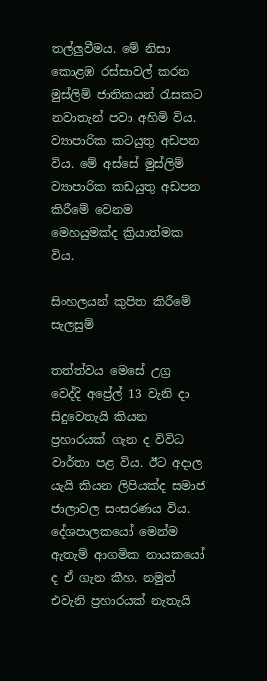තල්ලුවීමය. මේ නිසා කොළඹ රස්සාවල් කරන මුස්ලිම් ජාතිකයන් රැසකට නවාතැන් පවා අහිමි විය. ව්‍යාපාරික කටයුතු අඩපන විය. මේ අස්සේ මුස්ලිම් ව්‍යාපාරික කඩයුතු අඩපන කිරීමේ වෙනම මෙහයුමක්ද ක්‍රියාත්මක විය.

සිංහලයන් කුපිත කිරීමේ සැලසුම්

තත්ත්වය මෙසේ උග්‍ර වෙද්දි අප්‍රේල් 13 වැනි දා සිදුවෙතැයි කියන ප්‍රහාරයක් ගැන ද විවිධ වාර්තා පළ විය. ඊට අදාල යැයි කියන ලිපියක්ද සමාජ ජාලාවල සංසරණය විය. දේශපාලකයෝ මෙන්ම ඇතැම් ආගමික නායකයෝ ද ඒ ගැන කීහ. නමුත් එවැනි ප්‍රහාරයක් නැතැයි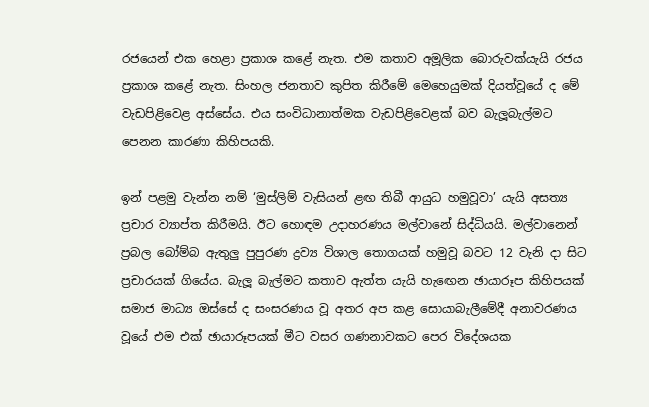රජයෙන් එක හෙළා ප්‍රකාශ කළේ නැත. එම කතාව අමූලික බොරුවක්යැයි රජය ප්‍රකාශ කළේ නැත. සිංහල ජනතාව කුපිත කිරීමේ මෙහෙයුමක් දියත්වූයේ ද මේ වැඩපිළිවෙළ අස්සේය. එය සංවිධානාත්මක වැඩපිළිවෙළක් බව බැලූබැල්මට පෙනන කාරණා කිහිපයකි.

ඉන් පළමු වැන්න නම් ‘මුස්ලිම් වැසියන් ළඟ තිබී ආයුධ හමුවූවා’ යැයි අසත්‍ය ප්‍රචාර ව්‍යාප්ත කිරීමයි. ඊට හොඳම උදාහරණය මල්වානේ සිද්ධියයි. මල්වානෙන් ප්‍රබල බෝම්බ ඇතුලු පුපුරණ ද්‍රව්‍ය විශාල තොගයක් හමුවූ බවට 12 වැනි දා සිට ප්‍රචාරයක් ගියේය. බැලූ බැල්මට කතාව ඇත්ත යැයි හැඟෙන ඡායාරූප කිහිපයක් සමාජ මාධ්‍ය ඔස්සේ ද සංසරණය වූ අතර අප කළ සොයාබැලීමේදී අනාවරණය වූයේ එම එක් ඡායාරූපයක් මීට වසර ගණනාවකට පෙර විදේශයක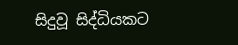සිදුවූ සිද්ධියකට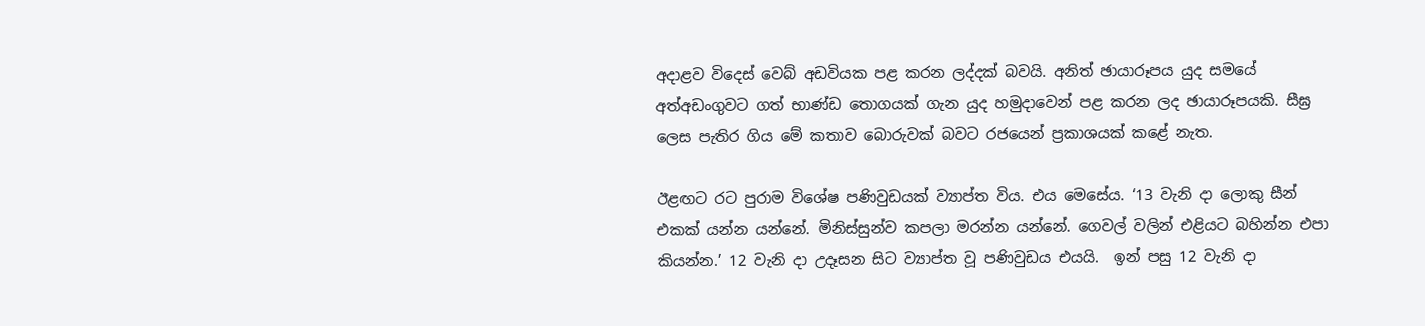අදාළව විදෙස් වෙබ් අඩවියක පළ කරන ලද්දක් බවයි. අනිත් ඡායාරූපය යුද සමයේ අත්අඩංගුවට ගත් භාණ්ඩ තොගයක් ගැන යුද හමුදාවෙන් පළ කරන ලද ඡායාරූපයකි. සීඝ්‍ර ලෙස පැතිර ගිය මේ කතාව බොරුවක් බවට රජයෙන් ප්‍රකාශයක් කළේ නැත.

ඊළඟට රට පුරාම විශේෂ පණිවුඩයක් ව්‍යාප්ත විය. එය මෙසේය. ‘13 වැනි දා ලොකු සීන් එකක් යන්න යන්නේ. මිනිස්සුන්ව කපලා මරන්න යන්නේ. ගෙවල් වලින් එළියට බහින්න එපා කියන්න.’ 12 වැනි දා උදෑසන සිට ව්‍යාප්ත වූ පණිවුඩය එයයි.  ඉන් පසු 12 වැනි දා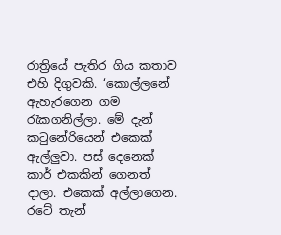රාත්‍රියේ පැතිර ගිය කතාව එහි දිගුවකි. ‘කොල්ලනේ ඇහැරගෙන ගම රැකගනිල්ලා. මේ දැන් කටුනේරියෙන් එකෙක් ඇල්ලුවා. පස් දෙනෙක් කාර් එකකින් ගෙනත් දාලා. එකෙක් අල්ලාගෙන. රටේ තැන්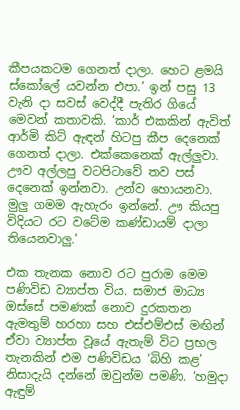කීපයකටම ගෙනත් දාලා. හෙට ළමයි ස්කෝලේ යවන්න එපා.’ ඉන් පසු 13 වැනි දා සවස් වෙද්දී පැතිර ගියේ මෙවන් කතාවකි. ‘කාර් එකකින් ඇවිත්   ආර්මි කිට් ඇඳන් හිටපු කීප දෙනෙක් ගෙනත් දාලා. එක්කෙනෙක් ඇල්ලුවා. ඌව අල්ලපු වටපිටාවේ තව පස් දෙනෙක් ඉන්නවා. උන්ව හොයනවා. මුලු ගමම ඇහැරං ඉන්නේ. ඌ කියපු විදියට රට වටේම කණ්ඩායම් දාලා තියෙනවාලු.’

එක තැනක නොව රට පුරාම මෙම පණිවිඩ ව්‍යාප්ත විය. සමාජ මාධ්‍ය ඔස්සේ පමණක් නොව දුරකතන ඇමතුම් හරහා සහ එස්එම්එස් මඟින් ඒවා ව්‍යාප්ත වූයේ ඇතැම් විට ප්‍රභල තැනකින් එම පණිවිඩය ‘බිහි කළ’ නිසාදැයි දන්නේ ඔවුන්ම පමණි. ‘හමුදා ඇඳුම්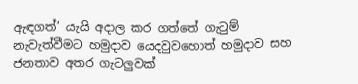ඇඳගත්’ යැයි අදාල කර ගත්තේ ගැටුම් නැවැත්වීමට හමුදාව යෙදවුවහොත් හමුදාව සහ ජනතාව අතර ගැටලුවක්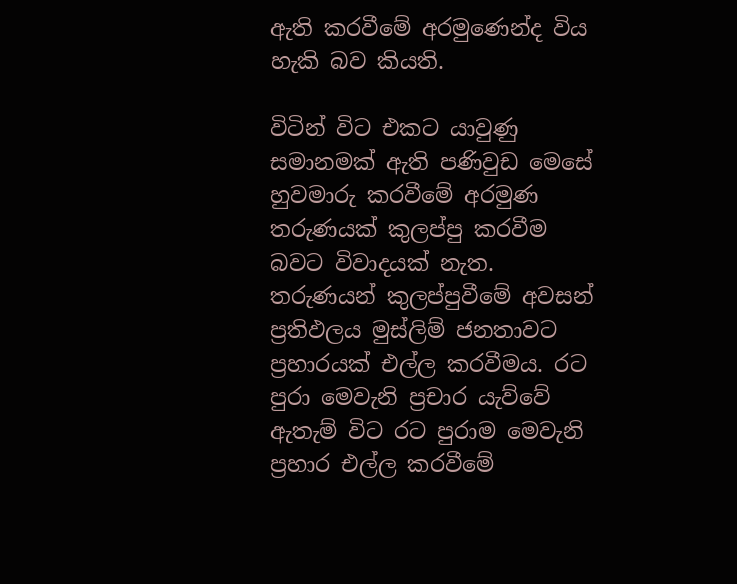ඇති කරවීමේ අරමුණෙන්ද විය හැකි බව කියති.

විටින් විට එකට යාවුණු සමානමක් ඇති පණිවුඩ මෙසේ හුවමාරු කරවීමේ අරමුණ තරුණයක් කුලප්පු කරවීම බවට විවාදයක් නැත. තරුණයන් කුලප්පුවීමේ අවසන් ප්‍රතිඵලය මුස්ලිම් ජනතාවට ප්‍රහාරයක් එල්ල කරවීමය. රට පුරා මෙවැනි ප්‍රචාර යැව්වේ ඇතැම් විට රට පුරාම මෙවැනි ප්‍රහාර එල්ල කරවීමේ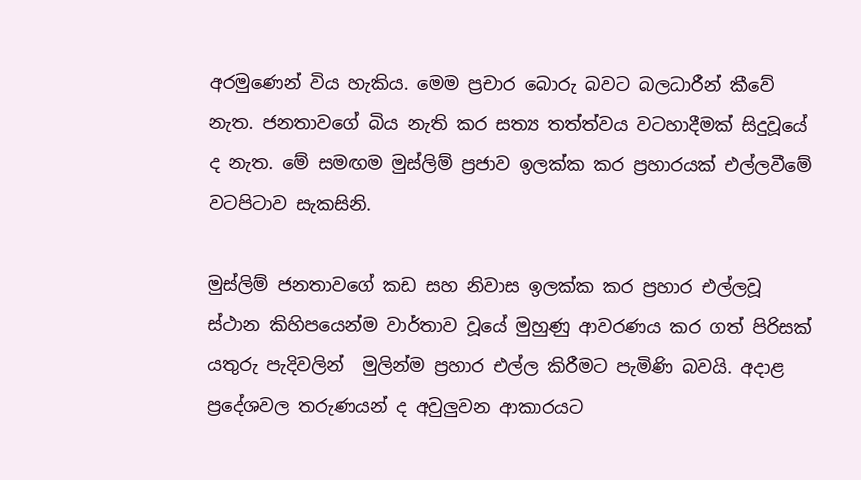අරමුණෙන් විය හැකිය. මෙම ප්‍රචාර බොරු බවට බලධාරීන් කීවේ නැත. ජනතාවගේ බිය නැති කර සත්‍ය තත්ත්වය වටහාදීමක් සිදුවූයේ ද නැත. මේ සමඟම මුස්ලිම් ප්‍රජාව ඉලක්ක කර ප්‍රහාරයක් එල්ලවීමේ වටපිටාව සැකසිනි.

මුස්ලිම් ජනතාවගේ කඩ සහ නිවාස ඉලක්ක කර ප්‍රහාර එල්ලවූ ස්ථාන කිහිපයෙන්ම වාර්තාව වූයේ මුහුණු ආවරණය කර ගත් පිරිසක් යතුරු පැදිවලින්  මුලින්ම ප්‍රහාර එල්ල කිරීමට පැමිණි බවයි. අදාළ ප්‍රදේශවල තරුණයන් ද අවුලුවන ආකාරයට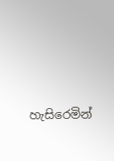හැසිරෙමින්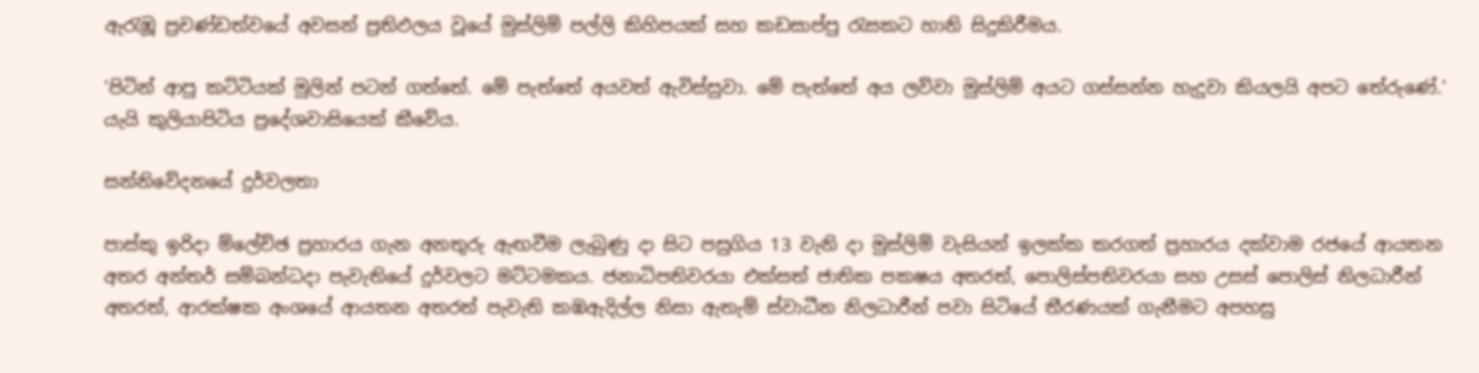ඇරැඹූ ප්‍රචණ්ඩත්වයේ අවසන් ප්‍රතිඵලය වූයේ මුස්ලිම් පල්ලි කිහිපයක් සහ කඩසාප්පු රැසකට හානි සිදුකිරීමය.

‘පිටින් ආපු කට්ටියක් මුලින් පටන් ගත්තේ. මේ පැත්තේ අයවත් ඇවිස්සුවා. මේ පැත්තේ අය ලව්වා මුස්ලිම් අයට ගස්සන්න හැදුවා කියලයි අපට තේරුණේ.’ යැයි කුලියාපිටිය ප්‍රදේශවාසියෙක් කීවේය.

සන්නිවේදනයේ දුර්වලතා

පාස්කු ඉරිදා ම්ලේච්ඡ ප්‍රහාරය ගැන අනතුරු ඇඟවීම ලැබුණු දා සිට පසුගිය 13 වැනි දා මුස්ලිම් වැසියන් ඉලක්ක කරගත් ප්‍රහාරය දක්වාම රජයේ ආයතන අතර අන්තර් සම්බන්ධදා පැවැතියේ දුර්වලට මට්ටමකය. ජනාධිපතිවරයා එක්සත් ජාතික පකෂය අතරත්, පොලිස්පතිවරයා සහ උසස් පොලිස් නිලධාරීන් අතරත්, ආරක්ෂක අංශයේ ආයතන අතරත් පැවැති කඹඇදිල්ල නිසා ඇතැම් ස්වාධීන නිලධාරීන් පවා සිටියේ තීරණයක් ගැනීමට අපහසු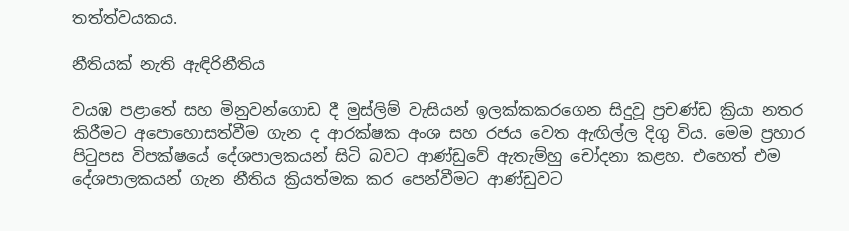තත්ත්වයකය.

නීතියක් නැති ඇඳිරිනීතිය

වයඹ පළාතේ සහ මිනුවන්ගොඩ දී මුස්ලිම් වැසියන් ඉලක්කකරගෙන සිදුවූ ප්‍රචණ්ඩ ක්‍රියා නතර කිරීමට අපොහොසත්වීම ගැන ද ආරක්ෂක අංශ සහ රජය වෙත ඇඟිල්ල දිගු විය. මෙම ප්‍රහාර පිටුපස විපක්ෂයේ දේශපාලකයන් සිටි බවට ආණ්ඩුවේ ඇතැම්හු චෝදනා කළහ. එහෙත් එම දේශපාලකයන් ගැන නීතිය ක්‍රියත්මක කර පෙන්වීමට ආණ්ඩුවට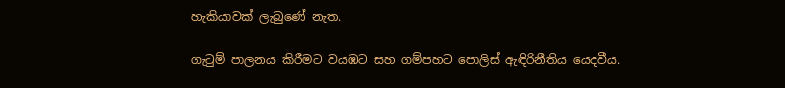හැකියාවක් ලැබුණේ නැත.

ගැටුම් පාලනය කිරීමට වයඹට සහ ගම්පහට පොලිස් ඇඳිරිනීතිය යෙදවීය.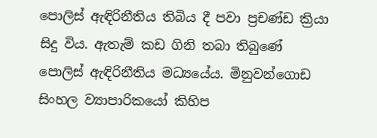පොලිස් ඇඳිරිනීතිය තිබිය දී පවා ප්‍රචණ්ඩ ක්‍රියා සිදු විය. ඇතැම් කඩ ගිනි තබා තිබුණේ පොලිස් ඇඳිරිනීතිය මධ්‍යයේය. මිනුවන්ගොඩ සිංහල ව්‍යාපාරිකයෝ කිහිප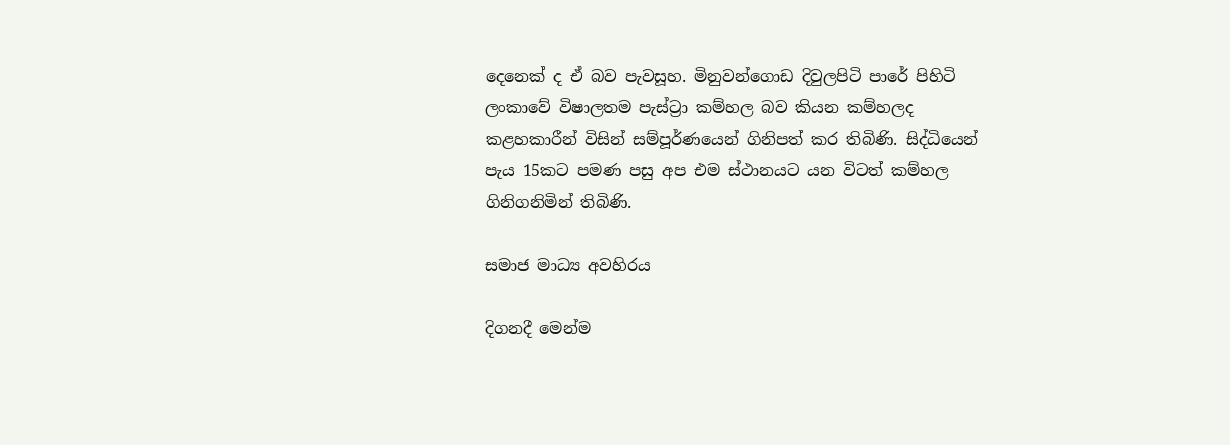දෙනෙක් ද ඒ බව පැවසූහ. මිනුවන්ගොඩ දිවුලපිටි පාරේ පිහිටි ලංකාවේ විෂාලතම පැස්ට්‍රා කම්හල බව කියන කම්හලද කළහකාරීන් විසින් සම්පූර්ණයෙන් ගිනිපත් කර තිබිණි. සිද්ධියෙන් පැය 15කට පමණ පසු අප එම ස්ථානයට යන විටත් කම්හල ගිනිගනිමින් තිබිණි.

සමාජ මාධ්‍ය අවහිරය

දිගනදී මෙන්ම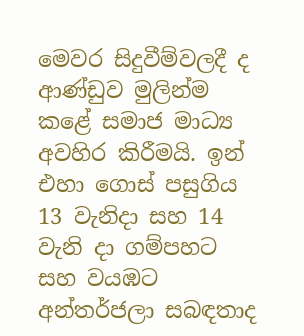මෙවර සිදුවීම්වලදී ද ආණ්ඩුව මුලින්ම කළේ සමාජ මාධ්‍ය අවහිර කිරීමයි. ඉන් එහා ගොස් පසුගිය 13 වැනිදා සහ 14 වැනි දා ගම්පහට සහ වයඹට අන්තර්ජලා සබඳතාද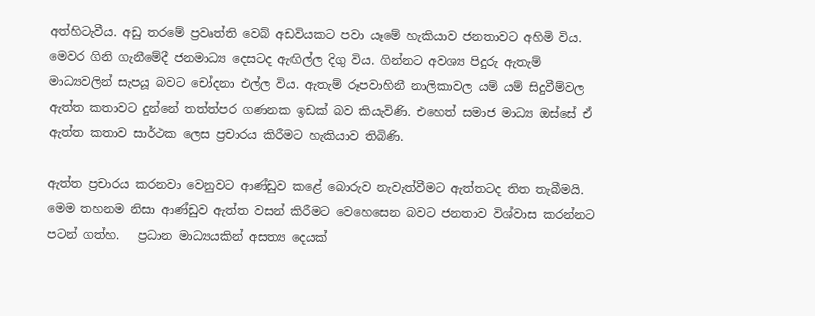අත්හිටැවීය. අඩු තරමේ ප්‍රවෘත්ති වෙබ් අඩවියකට පවා යෑමේ හැකියාව ජනතාවට අහිමි විය.  මෙවර ගිනි ගැනීමේදී ජනමාධ්‍ය දෙසටද ඇඟිල්ල දිගු විය. ගින්නට අවශ්‍ය පිදුරු ඇතැම් මාධ්‍යවලින් සැපයූ බවට චෝදනා එල්ල විය. ඇතැම් රූපවාහිනී නාලිකාවල යම් යම් සිදුවීම්වල ඇත්ත කතාවට දුන්නේ තත්ත්පර ගණනක ඉඩක් බව කියැවිණි. එහෙත් සමාජ මාධ්‍ය ඔස්සේ ඒ ඇත්ත කතාව සාර්ථක ලෙස ප්‍රචාරය කිරීමට හැකියාව තිබිණි.

ඇත්ත ප්‍රචාරය කරනවා වෙනුවට ආණ්ඩුව කළේ බොරුව නැවැත්වීමට ඇත්තටද තිත තැබීමයි. මෙම තහනම නිසා ආණ්ඩුව ඇත්ත වසන් කිරීමට වෙහෙසෙන බවට ජනතාව විශ්වාස කරන්නට පටන් ගත්හ.   ප්‍රධාන මාධ්‍යයකින් අසත්‍ය දෙයක්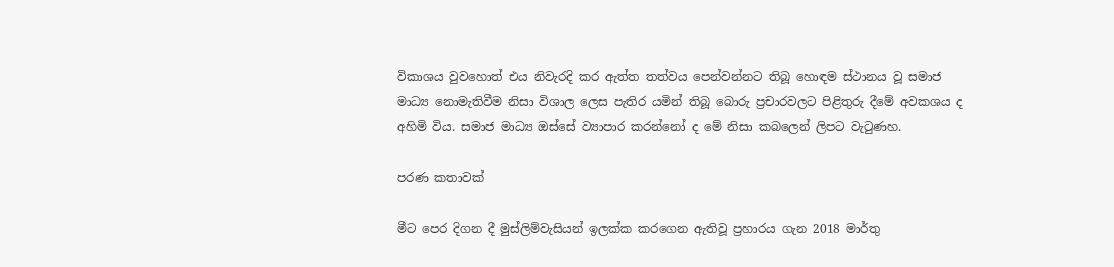විකාශය වුවහොත් එය නිවැරදි කර ඇත්ත තත්වය පෙන්වන්නට තිබූ හොඳම ස්ථානය වූ සමාජ මාධ්‍ය නොමැතිවීම නිසා විශාල ලෙස පැතිර යමින් තිබූ බොරු ප්‍රචාරවලට පිළිතුරු දීමේ අවකශය ද අහිමි විය. සමාජ මාධ්‍ය ඔස්සේ ව්‍යාපාර කරන්නෝ ද මේ නිසා කබලෙන් ලිපට වැටුණහ.

පරණ කතාවක්

මීට පෙර දිගන දී මුස්ලිම්වැසියන් ඉලක්ක කරගෙන ඇතිවූ ප්‍රහාරය ගැන 2018 මාර්තු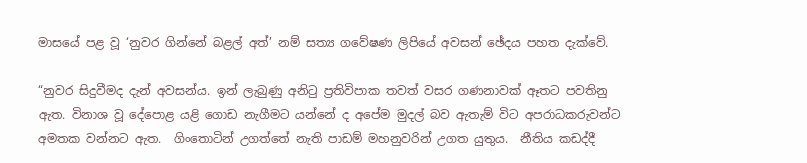මාසයේ පළ වූ ‘නුවර ගින්නේ බළල් අත්’ නම් සත්‍ය ගවේෂණ ලිපියේ අවසන් ඡේදය පහත දැක්වේ.

“නුවර සිදුවීමද දැන් අවසන්ය. ඉන් ලැබුණු අනිටු ප්‍රතිවිපාක තවත් වසර ගණනාවක් ඈතට පවතිනු ඇත. විනාශ වූ දේපොළ යළි ගොඩ නැගීමට යන්නේ ද අපේම මුදල් බව ඇතැම් විට අපරාධකරුවන්ට අමතක වන්නට ඇත.  ගිංතොටින් උගත්තේ නැති පාඩම් මහනුවරින් උගත යුතුය.  නීතිය කඩද්දී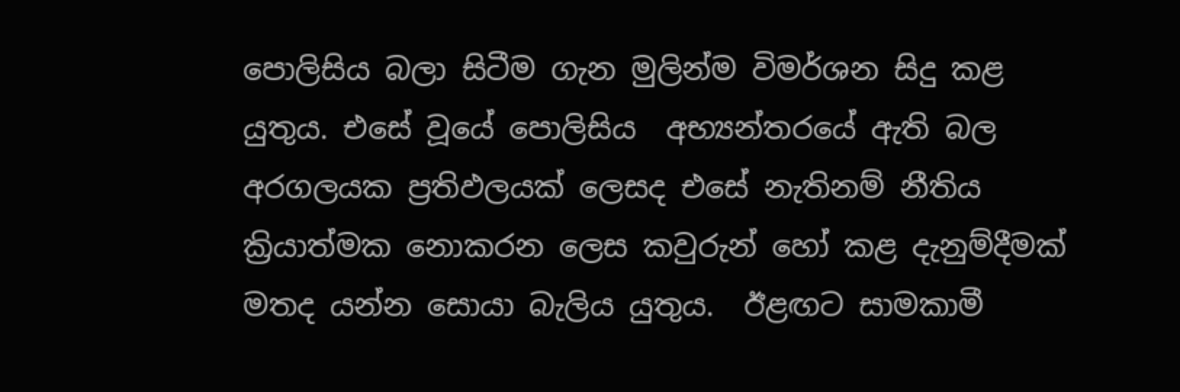පොලිසිය බලා සිටීම ගැන මුලින්ම විමර්ශන සිදු කළ යුතුය. එසේ වූයේ පොලිසිය  අභ්‍යන්තරයේ ඇති බල අරගලයක ප්‍රතිඵලයක් ලෙසද එසේ නැතිනම් නීතිය ක්‍රියාත්මක නොකරන ලෙස කවුරුන් හෝ කළ දැනුම්දීමක් මතද යන්න සොයා බැලිය යුතුය.  ඊළඟට සාමකාමී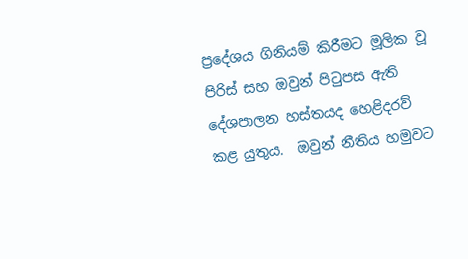ප්‍රදේශය ගිනියම් කිරීමට මූලික වූ පිරිස් සහ ඔවුන් පිටුපස ඇති දේශපාලන හස්තයද හෙළිදරව් කළ යුතුය.  ඔවුන් නීතිය හමුවට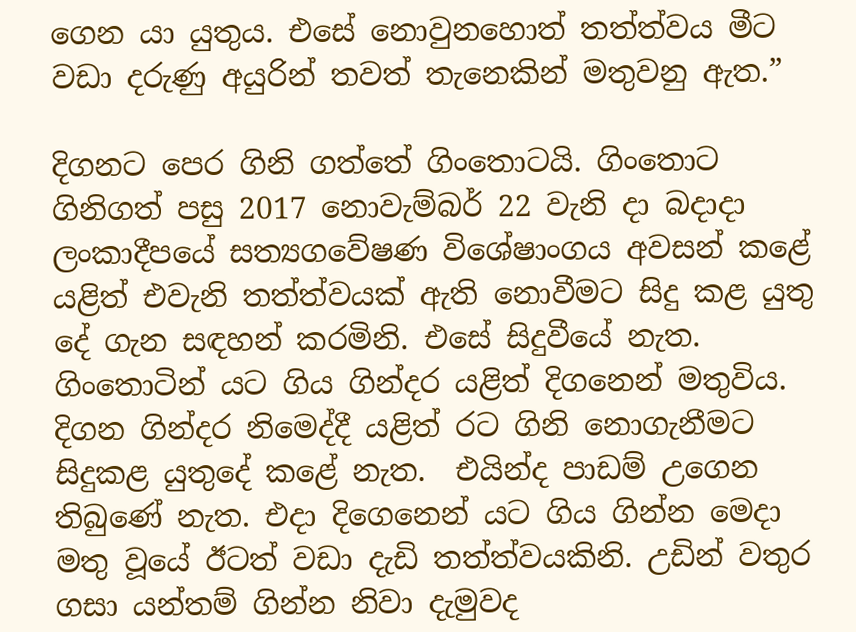ගෙන යා යුතුය. එසේ නොවුනහොත් තත්ත්වය මීට වඩා දරුණු අයුරින් තවත් තැනෙකින් මතුවනු ඇත.”

දිගනට පෙර ගිනි ගත්තේ ගිංතොටයි. ගිංතොට ගිනිගත් පසු 2017 නොවැම්බර් 22 වැනි දා බදාදා ලංකාදීපයේ සත්‍යගවේෂණ විශේෂාංගය අවසන් කළේ යළිත් එවැනි තත්ත්වයක් ඇති නොවීමට සිදු කළ යුතු දේ ගැන සඳහන් කරමිනි. එසේ සිදුවීයේ නැත. ගිංතොටින් යට ගිය ගින්දර යළිත් දිගනෙන් මතුවිය. දිගන ගින්දර නිමෙද්දී යළිත් රට ගිනි නොගැනීමට සිදුකළ යුතුදේ කළේ නැත.  එයින්ද පාඩම් උගෙන තිබුණේ නැත. එදා දිගෙනෙන් යට ගිය ගින්න මෙදා මතු වූයේ ඊටත් වඩා දැඩි තත්ත්වයකිනි. උඩින් වතුර ගසා යන්තම් ගින්න නිවා දැමුවද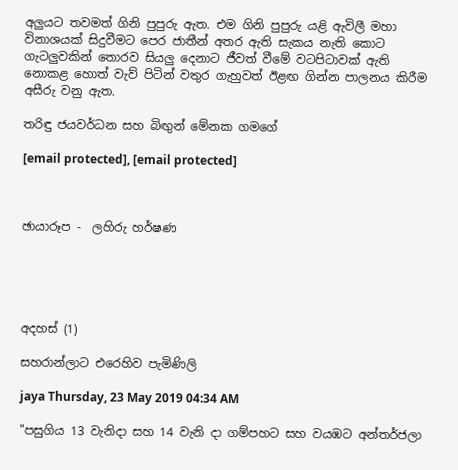අලුයට තවමත් ගිනි පුපුරු ඇත. එම ගිනි පුපුරු යළි ඇවිලී මහා විනාශයක් සිදුවීමට පෙර ජාතීන් අතර ඇති සැකය නැති කොට ගැටලුවකින් තොරව සියලු දෙනාට ජීවත් වීමේ වටපිටාවක් ඇති නොකළ හොත් වැව් පිටින් වතුර ගැහුවත් ඊළඟ ගින්න පාලනය කිරීම අසීරු වනු ඇත.

තරිඳු ජයවර්ධන සහ බිඟුන් මේනක ගමගේ

[email protected], [email protected]



ඡායාරූප -  ලහිරු හර්ෂණ





අදහස් (1)

සහරාන්ලාට එරෙහිව පැමිණිලි

jaya Thursday, 23 May 2019 04:34 AM

"පසුගිය 13 වැනිදා සහ 14 වැනි දා ගම්පහට සහ වයඹට අන්තර්ජලා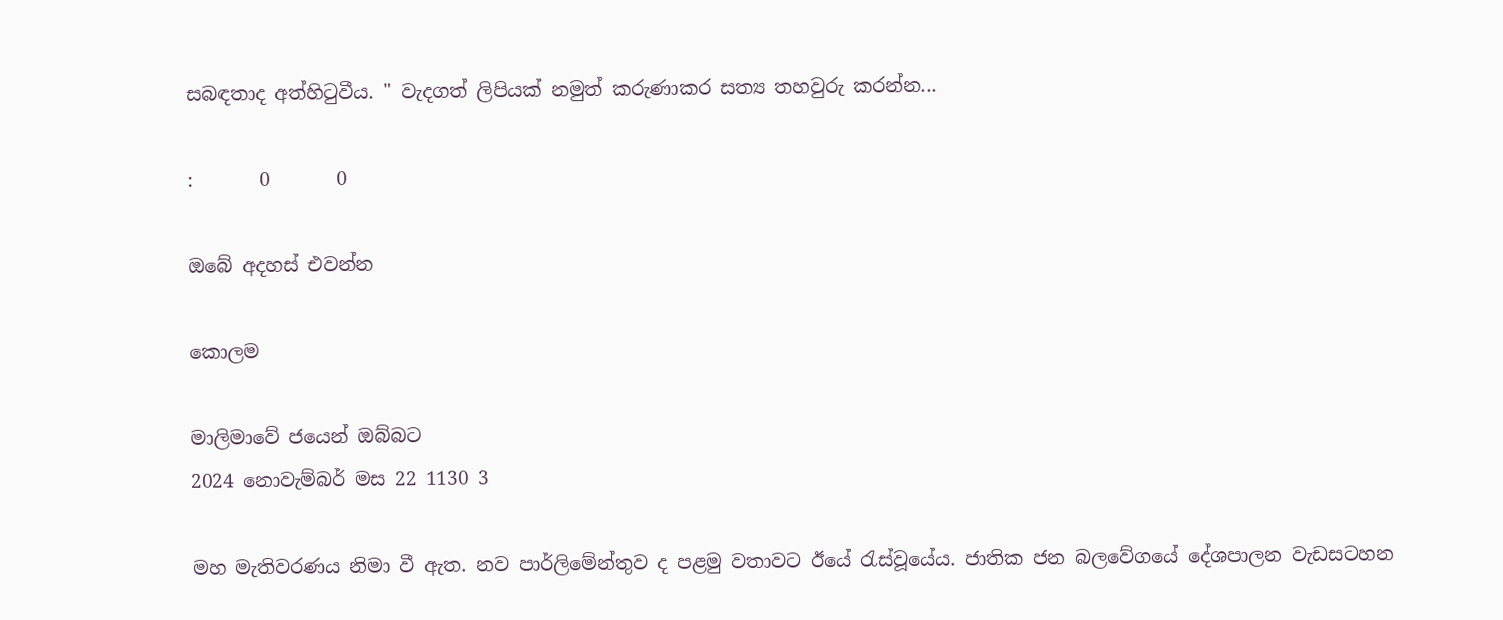සබඳතාද අත්හිටුවීය. " වැදගත් ලිපියක් නමුත් කරුණාකර සත්‍ය තහවුරු කරන්න...

:       0       0

ඔබේ අදහස් එවන්න

කොලම

මාලිමාවේ ජයෙන් ඔබ්බට
2024 නොවැම්බර් මස 22 1130 3

මහ මැතිවරණය නිමා වී ඇත. නව පාර්ලිමේන්තුව ද පළමු වතාවට ඊයේ රැස්වූයේය. ජාතික ජන බලවේගයේ දේශපාලන වැඩසටහන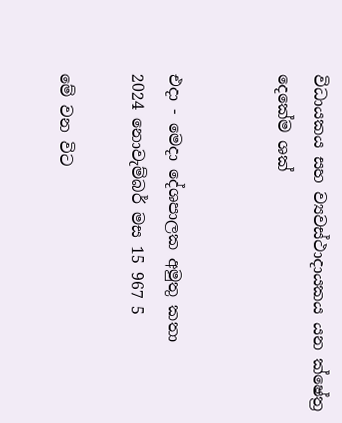විධායකය සහ ව්‍යවස්ථාදායකය යන ක්ෂේත්‍ර දෙකේම ශක්


එදා - මෙදා දේශපාලක අමුතු කතා
2024 නොවැම්බර් මස 15 967 5

මේ වන විට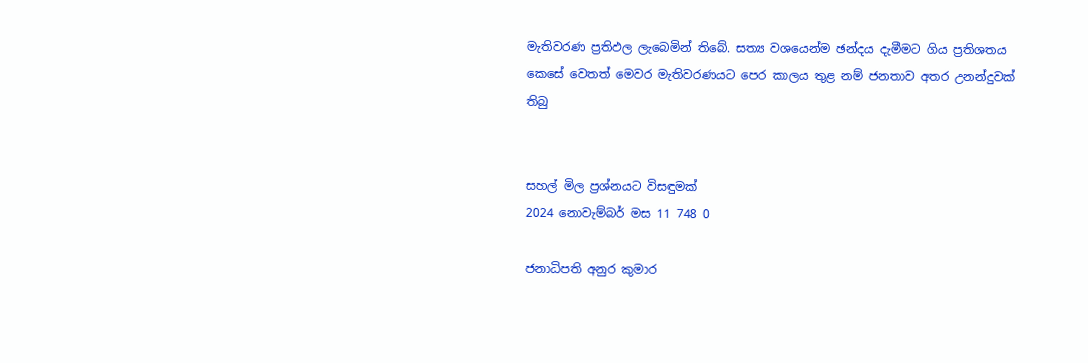මැතිවරණ ප්‍රතිඵල ලැබෙමින් තිබේ. සත්‍ය වශයෙන්ම ඡන්දය දැමීමට ගිය ප්‍රතිශතය කෙසේ වෙතත් මෙවර මැතිවරණයට පෙර කාලය තුළ නම් ජනතාව අතර උනන්දුවක් තිබු


සහල් මිල ප්‍රශ්නයට විසඳුමක්
2024 නොවැම්බර් මස 11 748 0

ජනාධිපති අනුර කුමාර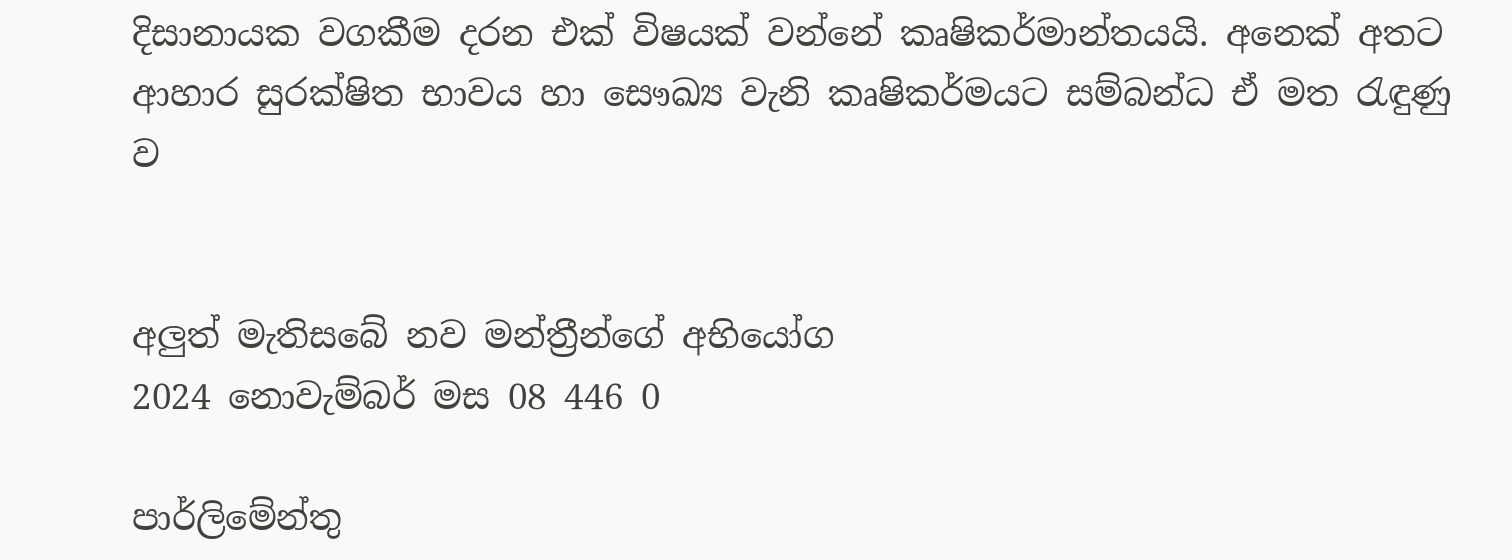දිසානායක වගකීම දරන එක් විෂයක් වන්නේ කෘෂිකර්මාන්තයයි. අනෙක් අතට ආහාර සුරක්ෂිත භාවය හා සෞඛ්‍ය වැනි කෘෂිකර්මයට සම්බන්ධ ඒ මත රැඳුණු ව


අලුත් මැතිසබේ නව මන්ත්‍රීන්ගේ අභියෝග
2024 නොවැම්බර් මස 08 446 0

පාර්ලිමේන්තු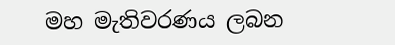මහ මැතිවරණය ලබන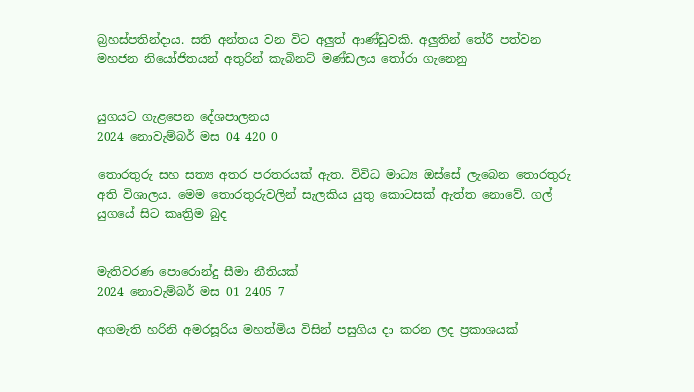බ්‍රහස්පතින්දාය. සති අන්තය වන විට අලුත් ආණ්ඩුවකි. අලුතින් තේරී පත්වන මහජන නියෝජිතයන් අතුරින් කැබිනට් මණ්ඩලය තෝරා ගැනෙනු


යුගයට ගැළපෙන දේශපාලනය
2024 නොවැම්බර් මස 04 420 0

තොරතුරු සහ සත්‍ය අතර පරතරයක් ඇත. විවිධ මාධ්‍ය ඔස්සේ ලැබෙන තොරතුරු අති විශාලය. මෙම තොරතුරුවලින් සැලකිය යුතු කොටසක් ඇත්ත නොවේ. ගල් යුගයේ සිට කෘත්‍රිම බුද


මැතිවරණ පොරොන්දු සීමා නීතියක්
2024 නොවැම්බර් මස 01 2405 7

අගමැති හරිනි අමරසූරිය මහත්මිය විසින් පසුගිය දා කරන ලද ප්‍රකාශයක්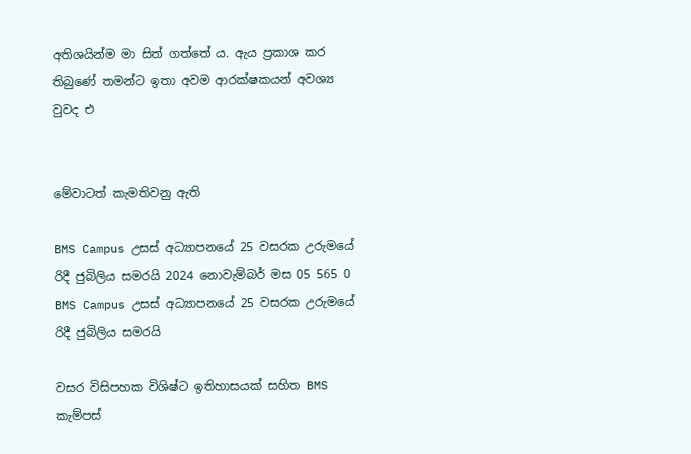අතිශයින්ම මා සිත් ගත්තේ ය. ඇය ප්‍රකාශ කර තිබුණේ තමන්ට ඉතා අවම ආරක්ෂකයන් අවශ්‍ය වුවද එ


මේවාටත් කැමතිවනු ඇති

BMS Campus උසස් අධ්‍යාපනයේ 25 වසරක උරුමයේ රිදී ජුබිලිය සමරයි 2024 නොවැම්බර් මස 05 565 0
BMS Campus උසස් අධ්‍යාපනයේ 25 වසරක උරුමයේ රිදී ජුබිලිය සමරයි

වසර විසිපහක විශිෂ්ට ඉතිහාසයක් සහිත BMS කැම්පස්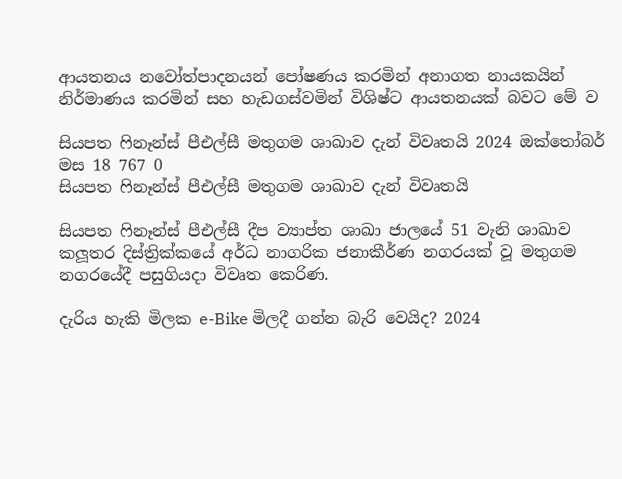ආයතනය නවෝත්පාදනයන් පෝෂණය කරමින් අනාගත නායකයින් නිර්මාණය කරමින් සහ හැඩගස්වමින් විශිෂ්ට ආයතනයක් බවට මේ ව

සියපත ෆිනෑන්ස් පීඑල්සී මතුගම ශාඛාව දැන් විවෘතයි 2024 ඔක්තෝබර් මස 18 767 0
සියපත ෆිනෑන්ස් පීඑල්සී මතුගම ශාඛාව දැන් විවෘතයි

සියපත ෆිනෑන්ස් පීඑල්සී දීප ව්‍යාප්ත ශාඛා ජාලයේ 51 වැනි ශාඛාව කලූතර දිස්ත්‍රික්කයේ අර්ධ නාගරික ජනාකීර්ණ නගරයක් වූ මතුගම නගරයේදී පසුගියදා විවෘත කෙරිණ.

දැරිය හැකි මිලක e-Bike මිලදී ගන්න බැරි වෙයිද? 2024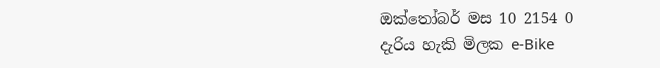ඔක්තෝබර් මස 10 2154 0
දැරිය හැකි මිලක e-Bike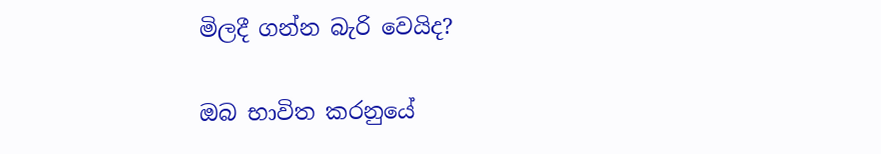මිලදී ගන්න බැරි වෙයිද?

ඔබ භාවිත කරනුයේ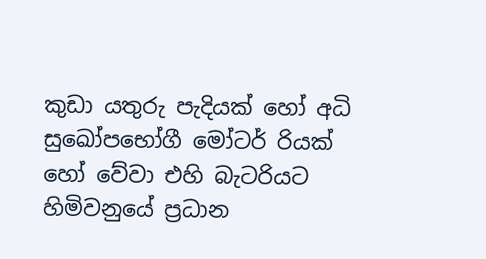කුඩා යතුරු පැදියක් හෝ අධි සුඛෝපභෝගී මෝටර් රියක් හෝ වේවා එහි බැටරියට හිමිවනුයේ ප්‍රධාන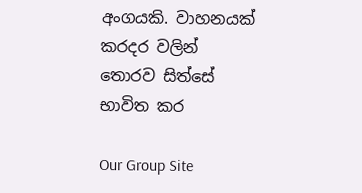අංගයකි. වාහනයක් කරදර වලින් තොරව සිත්සේ භාවිත කර

Our Group Site